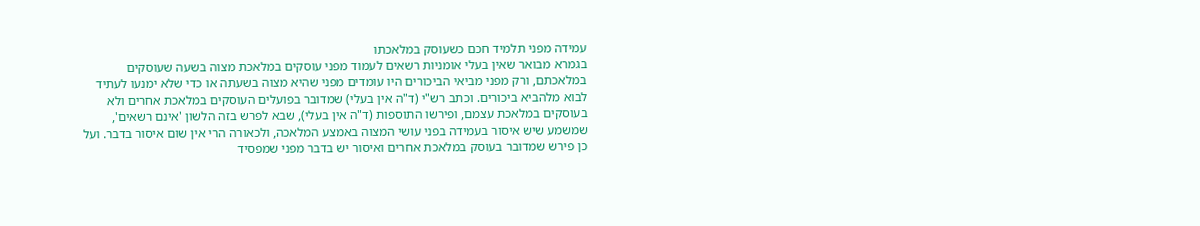עמידה מפני תלמיד חכם כשעוסק במלאכתו
בגמרא מבואר שאין בעלי אומניות רשאים לעמוד מפני עוסקים במלאכת מצוה בשעה שעוסקים במלאכתם, ורק מפני מביאי הביכורים היו עומדים מפני שהיא מצוה בשעתה או כדי שלא ימנעו לעתיד לבוא מלהביא ביכורים. וכתב רש"י (ד"ה אין בעלי) שמדובר בפועלים העוסקים במלאכת אחרים ולא בעוסקים במלאכת עצמם, ופירשו התוספות (ד"ה אין בעלי), שבא לפרש בזה הלשון 'אינם רשאים', שמשמע שיש איסור בעמידה בפני עושי המצוה באמצע המלאכה, ולכאורה הרי אין שום איסור בדבר. ועל כן פירש שמדובר בעוסק במלאכת אחרים ואיסור יש בדבר מפני שמפסיד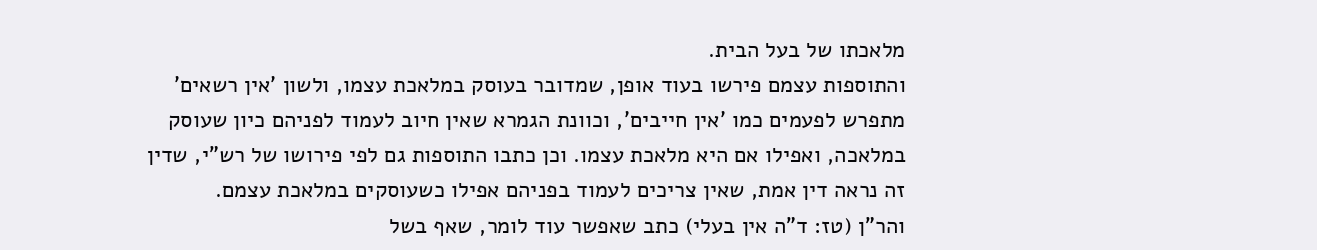מלאכתו של בעל הבית.
והתוספות עצמם פירשו בעוד אופן, שמדובר בעוסק במלאכת עצמו, ולשון 'אין רשאים' מתפרש לפעמים כמו 'אין חייבים', וכוונת הגמרא שאין חיוב לעמוד לפניהם כיון שעוסק במלאכה, ואפילו אם היא מלאכת עצמו. וכן כתבו התוספות גם לפי פירושו של רש"י, שדין זה נראה דין אמת, שאין צריכים לעמוד בפניהם אפילו כשעוסקים במלאכת עצמם.
והר"ן (טז: ד"ה אין בעלי) כתב שאפשר עוד לומר, שאף בשל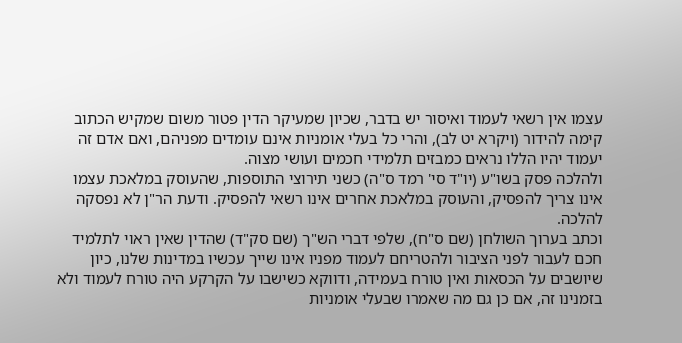עצמו אין רשאי לעמוד ואיסור יש בדבר, שכיון שמעיקר הדין פטור משום שמקיש הכתוב קימה להידור (ויקרא יט לב), והרי כל בעלי אומניות אינם עומדים מפניהם, ואם אדם זה יעמוד יהיו הללו נראים כמבזים תלמידי חכמים ועושי מצוה.
ולהלכה פסק בשו"ע (יו"ד סי' רמד ס"ה) כשני תירוצי התוספות, שהעוסק במלאכת עצמו אינו צריך להפסיק, והעוסק במלאכת אחרים אינו רשאי להפסיק. ודעת הר"ן לא נפסקה להלכה.
וכתב בערוך השולחן (שם ס"ח), שלפי דברי הש"ך (שם סק"ד) שהדין שאין ראוי לתלמיד חכם לעבור לפני הציבור ולהטריחם לעמוד מפניו אינו שייך עכשיו במדינות שלנו, כיון שיושבים על הכסאות ואין טורח בעמידה, ודווקא כשישבו על הקרקע היה טורח לעמוד ולא בזמנינו זה, אם כן גם מה שאמרו שבעלי אומניות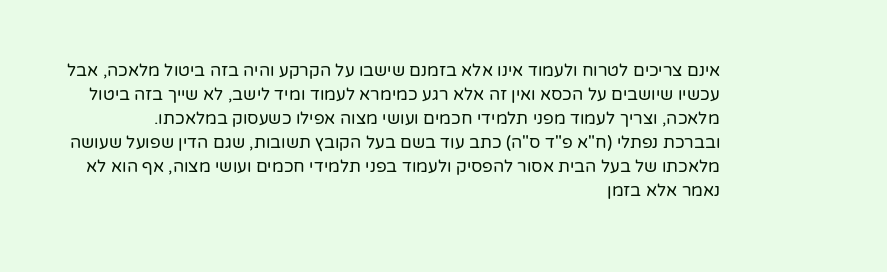אינם צריכים לטרוח ולעמוד אינו אלא בזמנם שישבו על הקרקע והיה בזה ביטול מלאכה, אבל עכשיו שיושבים על הכסא ואין זה אלא רגע כמימרא לעמוד ומיד לישב, לא שייך בזה ביטול מלאכה, וצריך לעמוד מפני תלמידי חכמים ועושי מצוה אפילו כשעסוק במלאכתו.
ובברכת נפתלי (ח"א פ"ד ס"ה) כתב עוד בשם בעל הקובץ תשובות, שגם הדין שפועל שעושה מלאכתו של בעל הבית אסור להפסיק ולעמוד בפני תלמידי חכמים ועושי מצוה, אף הוא לא נאמר אלא בזמן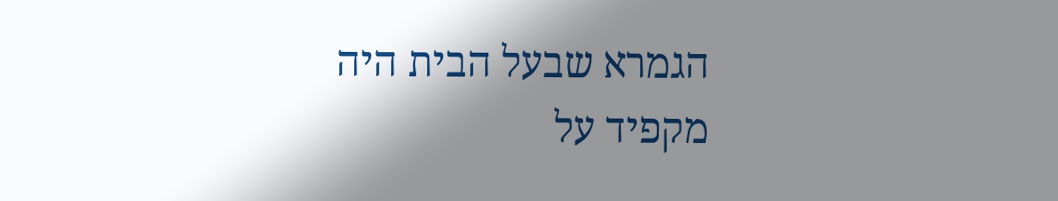הגמרא שבעל הבית היה מקפיד על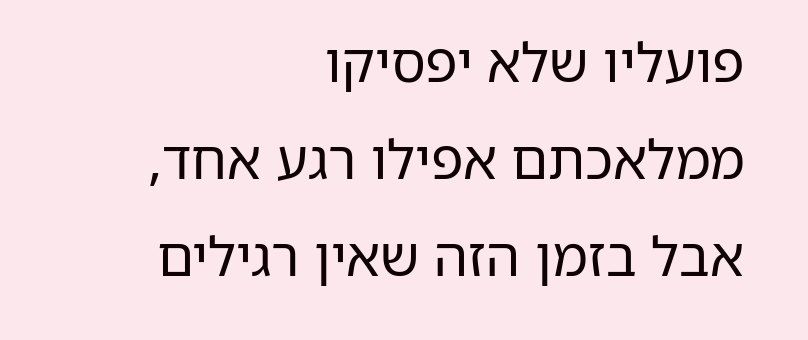פועליו שלא יפסיקו ממלאכתם אפילו רגע אחד, אבל בזמן הזה שאין רגילים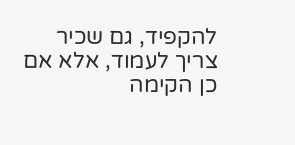להקפיד, גם שכיר צריך לעמוד, אלא אם כן הקימה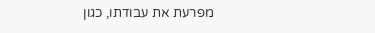מפרעת את עבודתו, כגון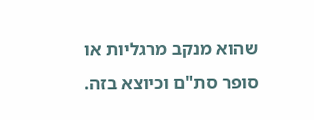שהוא מנקב מרגליות או סופר סת"ם וכיוצא בזה.